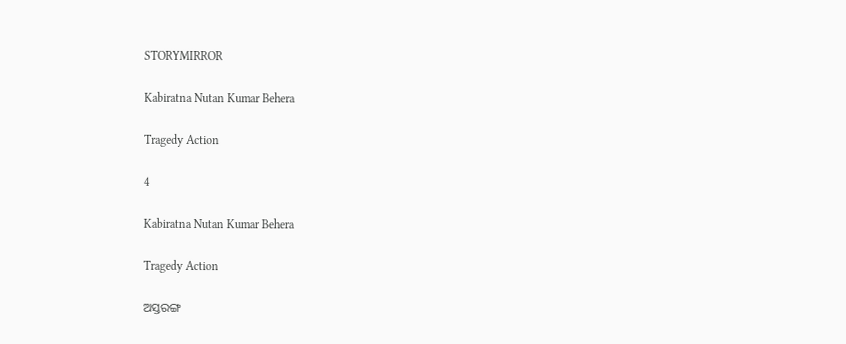STORYMIRROR

Kabiratna Nutan Kumar Behera

Tragedy Action

4

Kabiratna Nutan Kumar Behera

Tragedy Action

ଅସ୍ତରଙ୍ଗ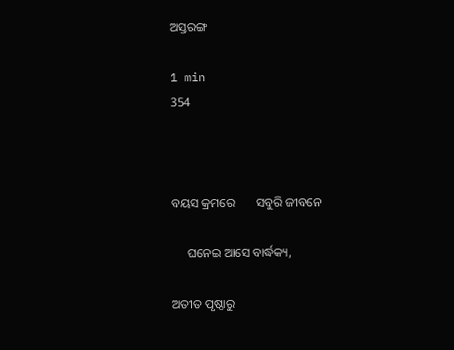ଅସ୍ତରଙ୍ଗ

1 min
354



ବୟସ କ୍ରମରେ       ସବୁରି ଜୀବନେ

     ଘନେଇ ଆସେ ବାର୍ଦ୍ଧକ୍ୟ,

ଅତୀତ ପୃଷ୍ଠାରୁ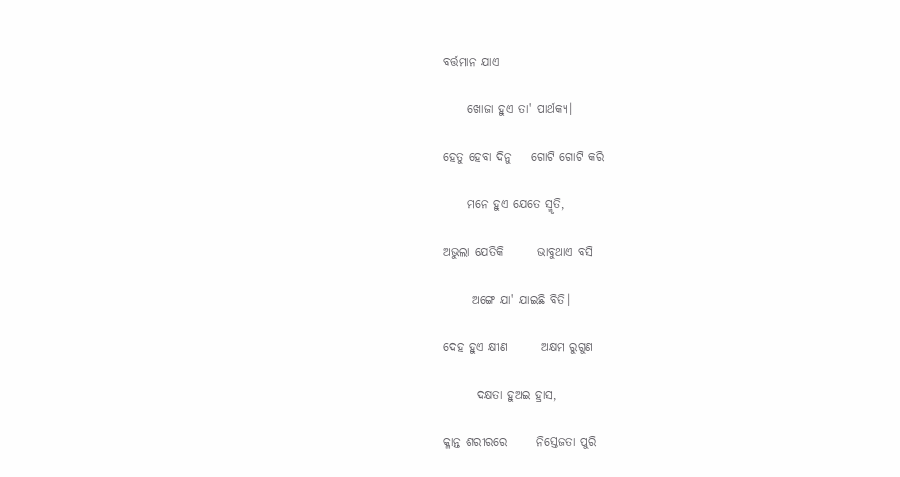ବର୍ତ୍ତମାନ ଯାଏ

     ଖୋଜା ହୁଏ ତା' ପାର୍ଥକ୍ୟ।

ହେତୁ ହେବା ଦିନୁ    ଗୋଟି ଗୋଟି କରି

     ମନେ ହୁଏ ଯେତେ ସ୍ମୃତି,

ଅଭୁଲା ଯେତିକି       ଭାବୁଥାଏ ବସି

      ଅଙ୍ଗେ ଯା' ଯାଇଛି ବିତି।

ଦେହ ହୁଏ କ୍ଷୀଣ       ଅକ୍ଷମ ରୁଗୁଣ

       ଦକ୍ଷତା ହୁଅଇ ହ୍ରାସ,

କ୍ଳାନ୍ତ ଶରୀରରେ      ନିସ୍ତେଜତା ପୁରି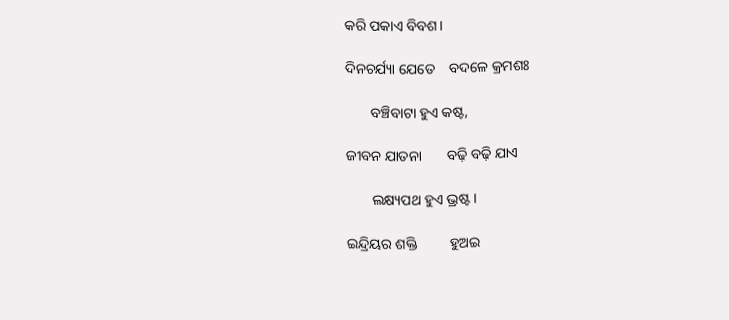କରି ପକାଏ ବିବଶ।

ଦିନଚର୍ଯ୍ୟା ଯେତେ    ବଦଳେ କ୍ରମଶଃ

       ବଞ୍ଚିବାଟା ହୁଏ କଷ୍ଟ,

ଜୀବନ ଯାତନା       ବଢ଼ି ବଢ଼ି ଯାଏ

       ଲକ୍ଷ୍ୟପଥ ହୁଏ ଭ୍ରଷ୍ଟ।

ଇନ୍ଦ୍ରିୟର ଶକ୍ତି         ହୁଅଇ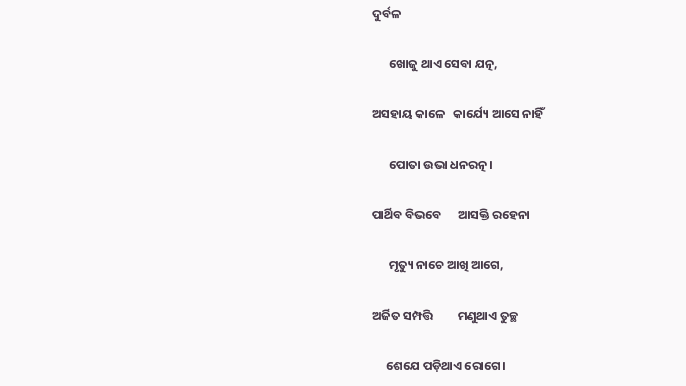ଦୁର୍ବଳ

      ଖୋଜୁ ଥାଏ ସେବା ଯତ୍ନ,

ଅସହାୟ କାଳେ   କାର୍ଯ୍ୟେ ଆସେ ନାହିଁ

      ପୋତା ଉଭା ଧନରତ୍ନ।

ପାର୍ଥିବ ବିଭବେ      ଆସକ୍ତି ରହେନା

      ମୃତ୍ୟୁ ନାଚେ ଆଖି ଆଗେ,

ଅର୍ଜିତ ସମ୍ପତ୍ତି         ମଣୁଥାଏ ତୁଚ୍ଛ

     ଶେଯେ ପଡ଼ିଥାଏ ରୋଗେ।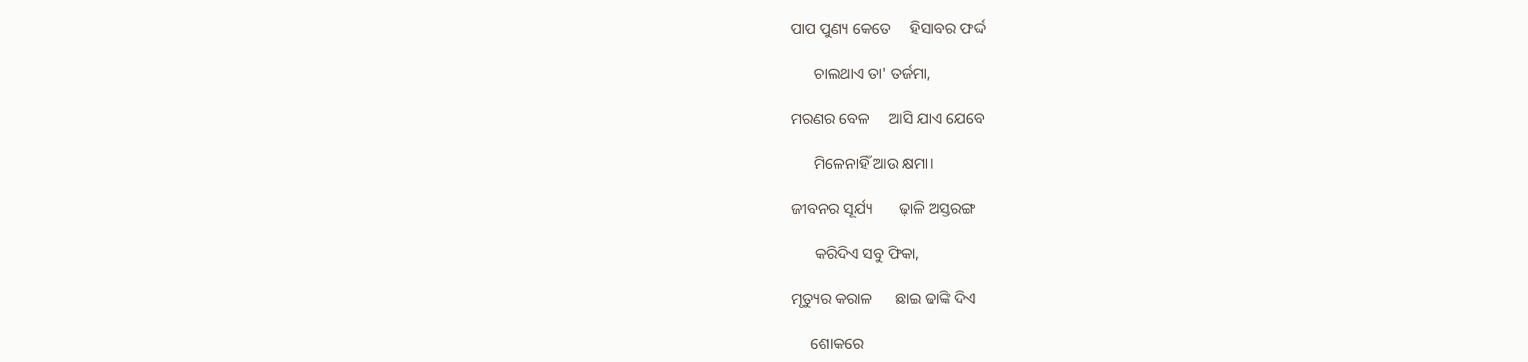ପାପ ପୁଣ୍ୟ କେତେ     ହିସାବର ଫର୍ଦ୍ଦ

      ଚାଲଥାଏ ତା' ତର୍ଜମା,

ମରଣର ବେଳ     ଆସି ଯାଏ ଯେବେ

      ମିଳେନାହିଁ ଆଉ କ୍ଷମା।

ଜୀବନର ସୂର୍ଯ୍ୟ       ଢ଼ାଳି ଅସ୍ତରଙ୍ଗ

      କରିଦିଏ ସବୁ ଫିକା,

ମୃତ୍ୟୁର କରାଳ      ଛାଇ ଢାଙ୍କି ଦିଏ

     ଶୋକରେ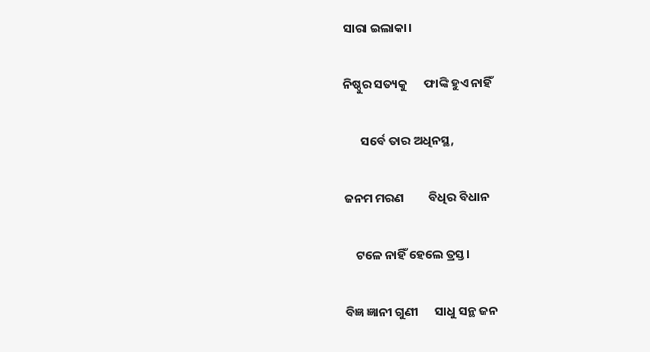ସାରା ଇଲାକା।

ନିଷ୍ଠୁର ସତ୍ୟକୁ      ଫାଙ୍କି ହୁଏ ନାହିଁ

      ସର୍ବେ ତାର ଅଧିନସ୍ଥ,

ଜନମ ମରଣ         ବିଧିର ବିଧାନ

    ଟଳେ ନାହିଁ ହେଲେ ତ୍ରସ୍ତ।

ବିଜ୍ଞ ଜ୍ଞାନୀ ଗୁଣୀ      ସାଧୁ ସନ୍ଥ ଜନ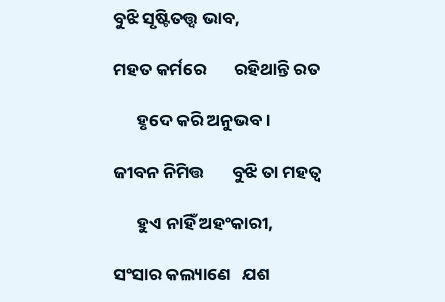ବୁଝି ସୃଷ୍ଟିତତ୍ତ୍ଵ ଭାବ,

ମହତ କର୍ମରେ       ରହିଥାନ୍ତି ରତ

      ହୃଦେ କରି ଅନୁଭବ।

ଜୀବନ ନିମିତ୍ତ       ବୁଝି ତା ମହତ୍ବ

      ହୁଏ ନାହିଁ ଅହଂକାରୀ,

ସଂସାର କଲ୍ୟାଣେ   ଯଶ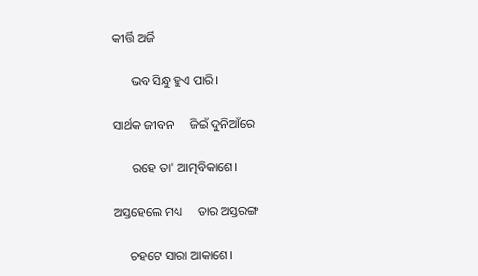କୀର୍ତ୍ତି ଅର୍ଜି

      ଭବ ସିନ୍ଧୁ ହୁଏ ପାରି।

ସାର୍ଥକ ଜୀବନ     ଜିଇଁ ଦୁନିଆଁରେ

      ରହେ ତା' ଆତ୍ମବିକାଶେ।

ଅସ୍ତହେଲେ ମଧ୍ୟ     ତାର ଅସ୍ତରଙ୍ଗ

     ଚହଟେ ସାରା ଆକାଶେ।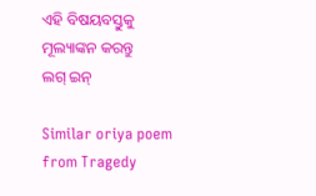ଏହି ବିଷୟବସ୍ତୁକୁ ମୂଲ୍ୟାଙ୍କନ କରନ୍ତୁ
ଲଗ୍ ଇନ୍

Similar oriya poem from Tragedy